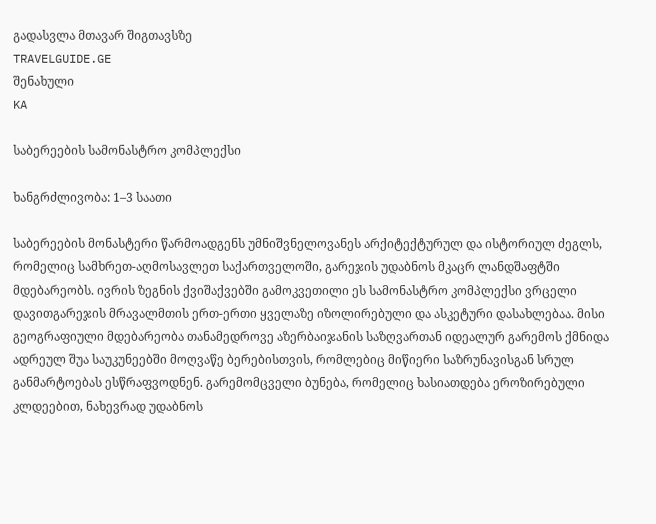გადასვლა მთავარ შიგთავსზე
TRAVELGUIDE.GE
შენახული
KA

საბერეების სამონასტრო კომპლექსი

ხანგრძლივობა: 1–3 საათი

საბერეების მონასტერი წარმოადგენს უმნიშვნელოვანეს არქიტექტურულ და ისტორიულ ძეგლს, რომელიც სამხრეთ-აღმოსავლეთ საქართველოში, გარეჯის უდაბნოს მკაცრ ლანდშაფტში მდებარეობს. ივრის ზეგნის ქვიშაქვებში გამოკვეთილი ეს სამონასტრო კომპლექსი ვრცელი დავითგარეჯის მრავალმთის ერთ-ერთი ყველაზე იზოლირებული და ასკეტური დასახლებაა. მისი გეოგრაფიული მდებარეობა თანამედროვე აზერბაიჯანის საზღვართან იდეალურ გარემოს ქმნიდა ადრეულ შუა საუკუნეებში მოღვაწე ბერებისთვის, რომლებიც მიწიერი საზრუნავისგან სრულ განმარტოებას ესწრაფვოდნენ. გარემომცველი ბუნება, რომელიც ხასიათდება ეროზირებული კლდეებით, ნახევრად უდაბნოს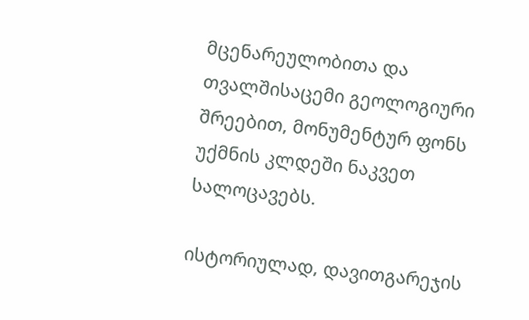მცენარეულობითა და თვალშისაცემი გეოლოგიური შრეებით, მონუმენტურ ფონს უქმნის კლდეში ნაკვეთ სალოცავებს.

ისტორიულად, დავითგარეჯის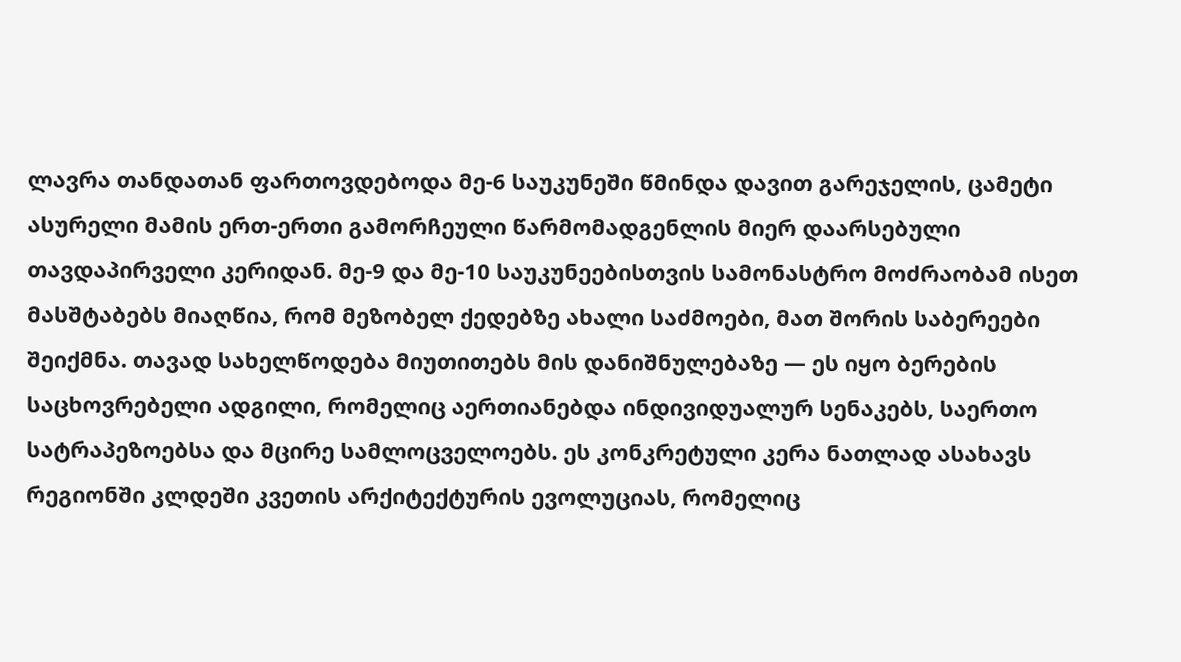ლავრა თანდათან ფართოვდებოდა მე-6 საუკუნეში წმინდა დავით გარეჯელის, ცამეტი ასურელი მამის ერთ-ერთი გამორჩეული წარმომადგენლის მიერ დაარსებული თავდაპირველი კერიდან. მე-9 და მე-10 საუკუნეებისთვის სამონასტრო მოძრაობამ ისეთ მასშტაბებს მიაღწია, რომ მეზობელ ქედებზე ახალი საძმოები, მათ შორის საბერეები შეიქმნა. თავად სახელწოდება მიუთითებს მის დანიშნულებაზე — ეს იყო ბერების საცხოვრებელი ადგილი, რომელიც აერთიანებდა ინდივიდუალურ სენაკებს, საერთო სატრაპეზოებსა და მცირე სამლოცველოებს. ეს კონკრეტული კერა ნათლად ასახავს რეგიონში კლდეში კვეთის არქიტექტურის ევოლუციას, რომელიც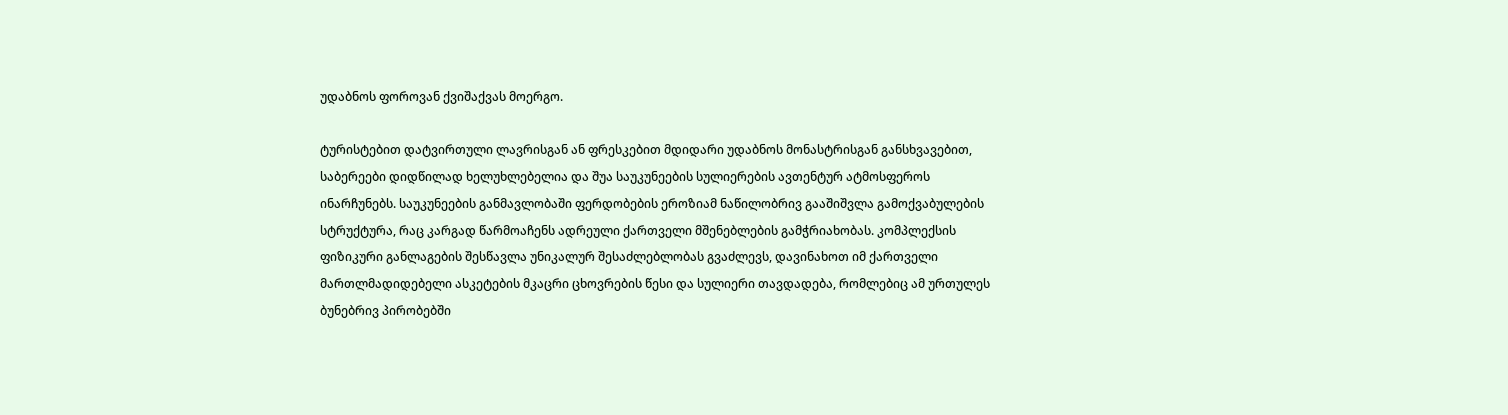უდაბნოს ფოროვან ქვიშაქვას მოერგო.

ტურისტებით დატვირთული ლავრისგან ან ფრესკებით მდიდარი უდაბნოს მონასტრისგან განსხვავებით, საბერეები დიდწილად ხელუხლებელია და შუა საუკუნეების სულიერების ავთენტურ ატმოსფეროს ინარჩუნებს. საუკუნეების განმავლობაში ფერდობების ეროზიამ ნაწილობრივ გააშიშვლა გამოქვაბულების სტრუქტურა, რაც კარგად წარმოაჩენს ადრეული ქართველი მშენებლების გამჭრიახობას. კომპლექსის ფიზიკური განლაგების შესწავლა უნიკალურ შესაძლებლობას გვაძლევს, დავინახოთ იმ ქართველი მართლმადიდებელი ასკეტების მკაცრი ცხოვრების წესი და სულიერი თავდადება, რომლებიც ამ ურთულეს ბუნებრივ პირობებში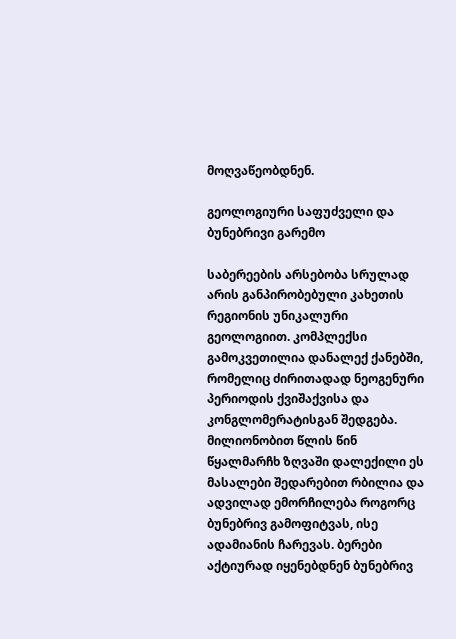მოღვაწეობდნენ.

გეოლოგიური საფუძველი და ბუნებრივი გარემო

საბერეების არსებობა სრულად არის განპირობებული კახეთის რეგიონის უნიკალური გეოლოგიით. კომპლექსი გამოკვეთილია დანალექ ქანებში, რომელიც ძირითადად ნეოგენური პერიოდის ქვიშაქვისა და კონგლომერატისგან შედგება. მილიონობით წლის წინ წყალმარჩხ ზღვაში დალექილი ეს მასალები შედარებით რბილია და ადვილად ემორჩილება როგორც ბუნებრივ გამოფიტვას, ისე ადამიანის ჩარევას. ბერები აქტიურად იყენებდნენ ბუნებრივ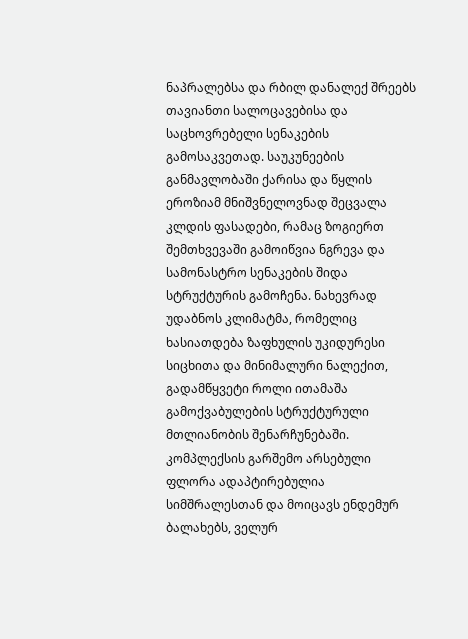ნაპრალებსა და რბილ დანალექ შრეებს თავიანთი სალოცავებისა და საცხოვრებელი სენაკების გამოსაკვეთად. საუკუნეების განმავლობაში ქარისა და წყლის ეროზიამ მნიშვნელოვნად შეცვალა კლდის ფასადები, რამაც ზოგიერთ შემთხვევაში გამოიწვია ნგრევა და სამონასტრო სენაკების შიდა სტრუქტურის გამოჩენა. ნახევრად უდაბნოს კლიმატმა, რომელიც ხასიათდება ზაფხულის უკიდურესი სიცხითა და მინიმალური ნალექით, გადამწყვეტი როლი ითამაშა გამოქვაბულების სტრუქტურული მთლიანობის შენარჩუნებაში. კომპლექსის გარშემო არსებული ფლორა ადაპტირებულია სიმშრალესთან და მოიცავს ენდემურ ბალახებს, ველურ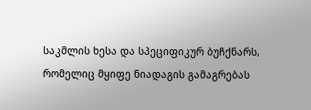საკმლის ხესა და სპეციფიკურ ბუჩქნარს, რომელიც მყიფე ნიადაგის გამაგრებას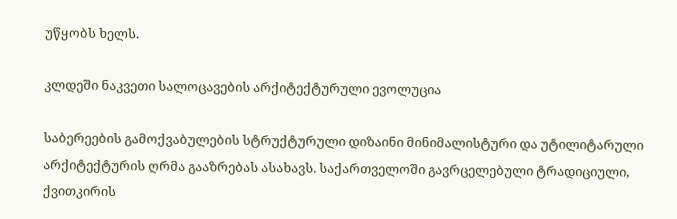უწყობს ხელს.

კლდეში ნაკვეთი სალოცავების არქიტექტურული ევოლუცია

საბერეების გამოქვაბულების სტრუქტურული დიზაინი მინიმალისტური და უტილიტარული არქიტექტურის ღრმა გააზრებას ასახავს. საქართველოში გავრცელებული ტრადიციული, ქვითკირის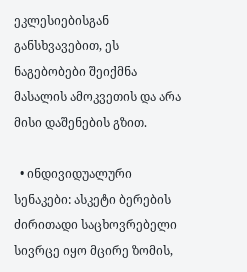ეკლესიებისგან განსხვავებით, ეს ნაგებობები შეიქმნა მასალის ამოკვეთის და არა მისი დაშენების გზით.

  • ინდივიდუალური სენაკები: ასკეტი ბერების ძირითადი საცხოვრებელი სივრცე იყო მცირე ზომის,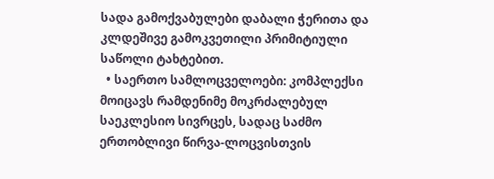სადა გამოქვაბულები დაბალი ჭერითა და კლდეშივე გამოკვეთილი პრიმიტიული საწოლი ტახტებით.
  • საერთო სამლოცველოები: კომპლექსი მოიცავს რამდენიმე მოკრძალებულ საეკლესიო სივრცეს, სადაც საძმო ერთობლივი წირვა-ლოცვისთვის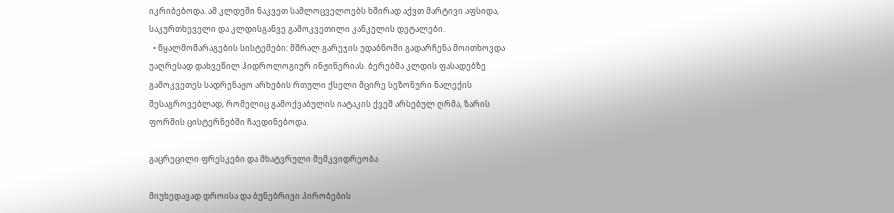იკრიბებოდა. ამ კლდეში ნაკვეთ სამლოცველოებს ხშირად აქვთ მარტივი აფსიდა, საკურთხეველი და კლდისგანვე გამოკვეთილი კანკელის დეტალები.
  • წყალმომარაგების სისტემები: მშრალ გარეჯის უდაბნოში გადარჩენა მოითხოვდა უაღრესად დახვეწილ ჰიდროლოგიურ ინჟინერიას. ბერებმა კლდის ფასადებზე გამოკვეთეს სადრენაჟო არხების რთული ქსელი მცირე სეზონური ნალექის შესაგროვებლად, რომელიც გამოქვაბულის იატაკის ქვეშ არსებულ ღრმა, ზარის ფორმის ცისტერნებში ჩაედინებოდა.

გაცრეცილი ფრესკები და მხატვრული მემკვიდრეობა

მიუხედავად დროისა და ბუნებრივი პირობების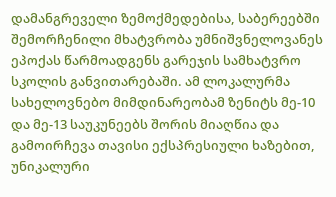დამანგრეველი ზემოქმედებისა, საბერეებში შემორჩენილი მხატვრობა უმნიშვნელოვანეს ეპოქას წარმოადგენს გარეჯის სამხატვრო სკოლის განვითარებაში. ამ ლოკალურმა სახელოვნებო მიმდინარეობამ ზენიტს მე-10 და მე-13 საუკუნეებს შორის მიაღწია და გამოირჩევა თავისი ექსპრესიული ხაზებით, უნიკალური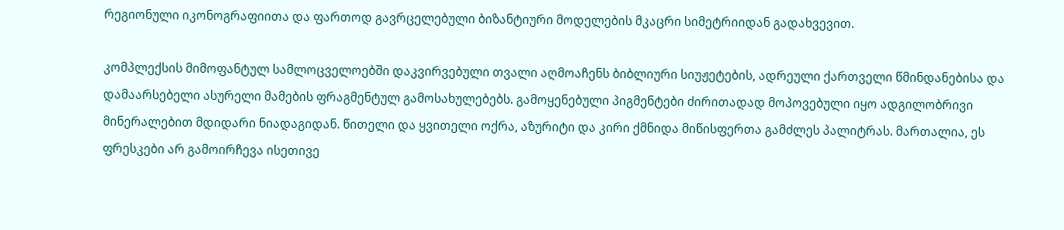რეგიონული იკონოგრაფიითა და ფართოდ გავრცელებული ბიზანტიური მოდელების მკაცრი სიმეტრიიდან გადახვევით.

კომპლექსის მიმოფანტულ სამლოცველოებში დაკვირვებული თვალი აღმოაჩენს ბიბლიური სიუჟეტების, ადრეული ქართველი წმინდანებისა და დამაარსებელი ასურელი მამების ფრაგმენტულ გამოსახულებებს. გამოყენებული პიგმენტები ძირითადად მოპოვებული იყო ადგილობრივი მინერალებით მდიდარი ნიადაგიდან. წითელი და ყვითელი ოქრა, აზურიტი და კირი ქმნიდა მიწისფერთა გამძლეს პალიტრას. მართალია, ეს ფრესკები არ გამოირჩევა ისეთივე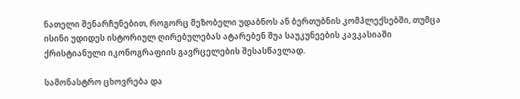ნათელი შენარჩუნებით, როგორც მეზობელი უდაბნოს ან ბერთუბნის კომპლექსებში, თუმცა ისინი უდიდეს ისტორიულ ღირებულებას ატარებენ შუა საუკუნეების კავკასიაში ქრისტიანული იკონოგრაფიის გავრცელების შესასწავლად.

სამონასტრო ცხოვრება და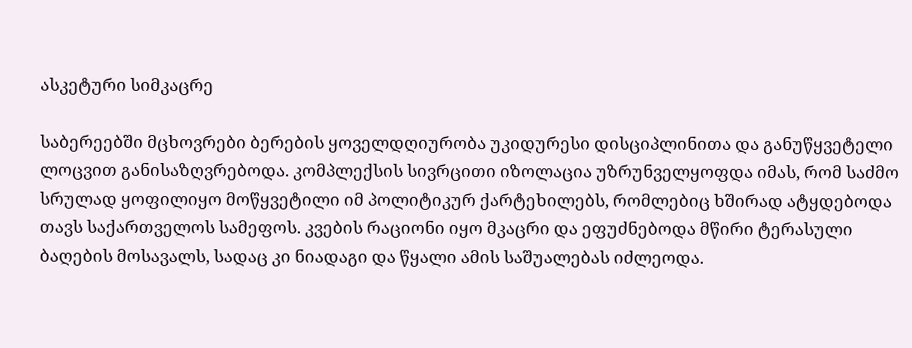ასკეტური სიმკაცრე

საბერეებში მცხოვრები ბერების ყოველდღიურობა უკიდურესი დისციპლინითა და განუწყვეტელი ლოცვით განისაზღვრებოდა. კომპლექსის სივრცითი იზოლაცია უზრუნველყოფდა იმას, რომ საძმო სრულად ყოფილიყო მოწყვეტილი იმ პოლიტიკურ ქარტეხილებს, რომლებიც ხშირად ატყდებოდა თავს საქართველოს სამეფოს. კვების რაციონი იყო მკაცრი და ეფუძნებოდა მწირი ტერასული ბაღების მოსავალს, სადაც კი ნიადაგი და წყალი ამის საშუალებას იძლეოდა.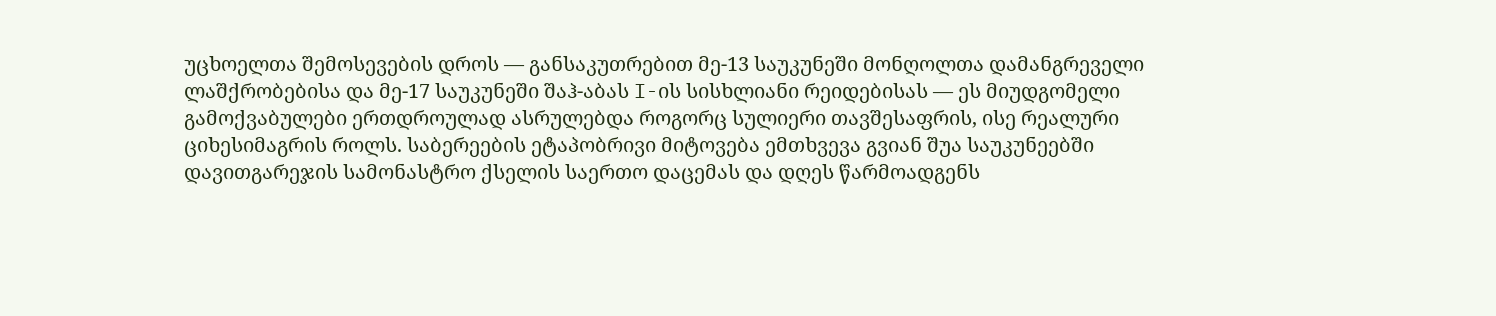უცხოელთა შემოსევების დროს — განსაკუთრებით მე-13 საუკუნეში მონღოლთა დამანგრეველი ლაშქრობებისა და მე-17 საუკუნეში შაჰ-აბას I-ის სისხლიანი რეიდებისას — ეს მიუდგომელი გამოქვაბულები ერთდროულად ასრულებდა როგორც სულიერი თავშესაფრის, ისე რეალური ციხესიმაგრის როლს. საბერეების ეტაპობრივი მიტოვება ემთხვევა გვიან შუა საუკუნეებში დავითგარეჯის სამონასტრო ქსელის საერთო დაცემას და დღეს წარმოადგენს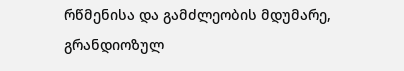რწმენისა და გამძლეობის მდუმარე, გრანდიოზულ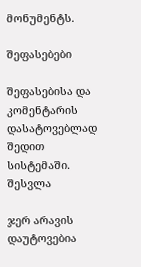მონუმენტს.

შეფასებები

შეფასებისა და კომენტარის დასატოვებლად შედით სისტემაში. შესვლა

ჯერ არავის დაუტოვებია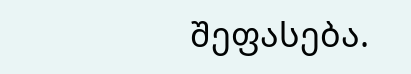შეფასება.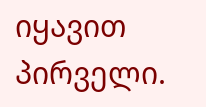იყავით პირველი.